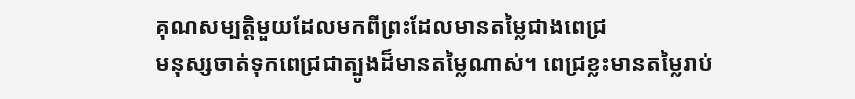គុណសម្បត្ដិមួយដែលមកពីព្រះដែលមានតម្លៃជាងពេជ្រ
មនុស្សចាត់ទុកពេជ្រជាត្បូងដ៏មានតម្លៃណាស់។ ពេជ្រខ្លះមានតម្លៃរាប់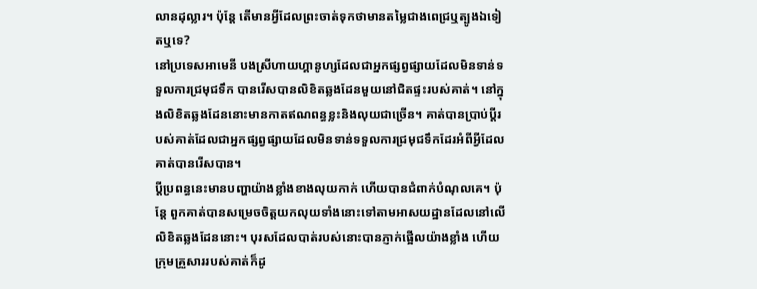លានដុល្លារ។ ប៉ុន្ដែ តើមានអ្វីដែលព្រះចាត់ទុកថាមានតម្លៃជាងពេជ្រឬត្បូងឯទៀតឬទេ?
នៅប្រទេសអាមេនី បងស្រីហាយហ្គានូហ្សដែលជាអ្នកផ្សព្វផ្សាយដែលមិនទាន់ទទួលការជ្រមុជទឹក បានរើសបានលិខិតឆ្លងដែនមួយនៅជិតផ្ទះរបស់គាត់។ នៅក្នុងលិខិតឆ្លងដែននោះមានកាតឥណពន្ធខ្លះនិងលុយជាច្រើន។ គាត់បានប្រាប់ប្ដីរបស់គាត់ដែលជាអ្នកផ្សព្វផ្សាយដែលមិនទាន់ទទួលការជ្រមុជទឹកដែរអំពីអ្វីដែលគាត់បានរើសបាន។
ប្ដីប្រពន្ធនេះមានបញ្ហាយ៉ាងខ្លាំងខាងលុយកាក់ ហើយបានជំពាក់បំណុលគេ។ ប៉ុន្ដែ ពួកគាត់បានសម្រេចចិត្ដយកលុយទាំងនោះទៅតាមអាសយដ្ឋានដែលនៅលើលិខិតឆ្លងដែននោះ។ បុរសដែលបាត់របស់នោះបានភ្ញាក់ផ្អើលយ៉ាងខ្លាំង ហើយក្រុមគ្រួសាររបស់គាត់ក៏ដូ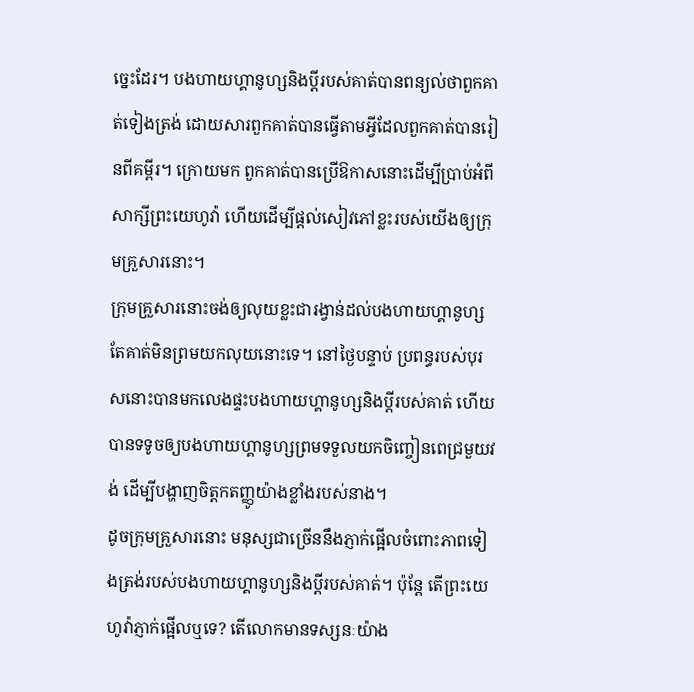ច្នេះដែរ។ បងហាយហ្គានូហ្សនិងប្ដីរបស់គាត់បានពន្យល់ថាពួកគាត់ទៀងត្រង់ ដោយសារពួកគាត់បានធ្វើតាមអ្វីដែលពួកគាត់បានរៀនពីគម្ពីរ។ ក្រោយមក ពួកគាត់បានប្រើឱកាសនោះដើម្បីប្រាប់អំពីសាក្សីព្រះយេហូវ៉ា ហើយដើម្បីផ្ដល់សៀវភៅខ្លះរបស់យើងឲ្យក្រុមគ្រួសារនោះ។
ក្រុមគ្រួសារនោះចង់ឲ្យលុយខ្លះជារង្វាន់ដល់បងហាយហ្គានូហ្ស តែគាត់មិនព្រមយកលុយនោះទេ។ នៅថ្ងៃបន្ទាប់ ប្រពន្ធរបស់បុរសនោះបានមកលេងផ្ទះបងហាយហ្គានូហ្សនិងប្ដីរបស់គាត់ ហើយបានទទូចឲ្យបងហាយហ្គានូហ្សព្រមទទួលយកចិញ្ចៀនពេជ្រមួយវង់ ដើម្បីបង្ហាញចិត្ដកតញ្ញូយ៉ាងខ្លាំងរបស់នាង។
ដូចក្រុមគ្រួសារនោះ មនុស្សជាច្រើននឹងភ្ញាក់ផ្អើលចំពោះភាពទៀងត្រង់របស់បងហាយហ្គានូហ្សនិងប្ដីរបស់គាត់។ ប៉ុន្ដែ តើព្រះយេហូវ៉ាភ្ញាក់ផ្អើលឬទេ? តើលោកមានទស្សនៈយ៉ាង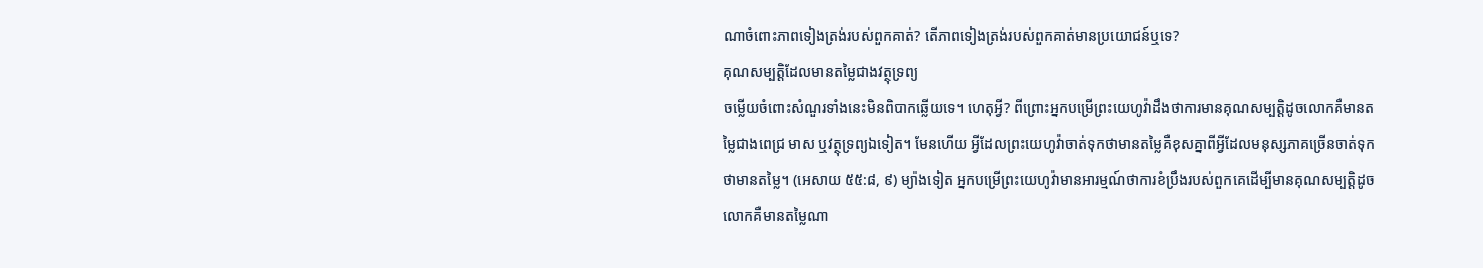ណាចំពោះភាពទៀងត្រង់របស់ពួកគាត់? តើភាពទៀងត្រង់របស់ពួកគាត់មានប្រយោជន៍ឬទេ?
គុណសម្បត្ដិដែលមានតម្លៃជាងវត្ថុទ្រព្យ
ចម្លើយចំពោះសំណួរទាំងនេះមិនពិបាកឆ្លើយទេ។ ហេតុអ្វី? ពីព្រោះអ្នកបម្រើព្រះយេហូវ៉ាដឹងថាការមានគុណសម្បត្ដិដូចលោកគឺមានតម្លៃជាងពេជ្រ មាស ឬវត្ថុទ្រព្យឯទៀត។ មែនហើយ អ្វីដែលព្រះយេហូវ៉ាចាត់ទុកថាមានតម្លៃគឺខុសគ្នាពីអ្វីដែលមនុស្សភាគច្រើនចាត់ទុកថាមានតម្លៃ។ (អេសាយ ៥៥:៨, ៩) ម្យ៉ាងទៀត អ្នកបម្រើព្រះយេហូវ៉ាមានអារម្មណ៍ថាការខំប្រឹងរបស់ពួកគេដើម្បីមានគុណសម្បត្ដិដូចលោកគឺមានតម្លៃណា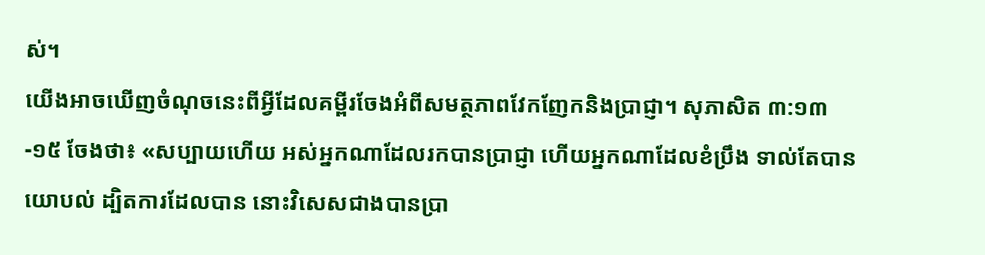ស់។
យើងអាចឃើញចំណុចនេះពីអ្វីដែលគម្ពីរចែងអំពីសមត្ថភាពវែកញែកនិងប្រាជ្ញា។ សុភាសិត ៣:១៣-១៥ ចែងថា៖ «សប្បាយហើយ អស់អ្នកណាដែលរកបានប្រាជ្ញា ហើយអ្នកណាដែលខំប្រឹង ទាល់តែបានយោបល់ ដ្បិតការដែលបាន នោះវិសេសជាងបានប្រា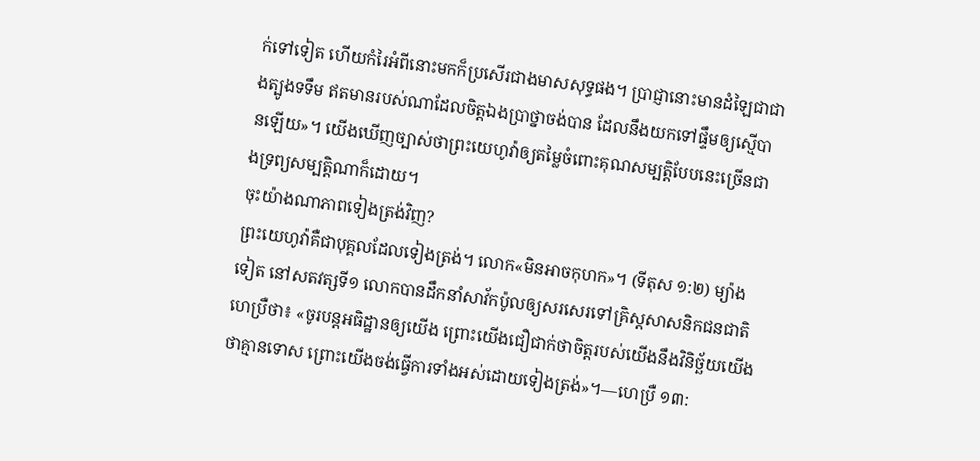ក់ទៅទៀត ហើយកំរៃអំពីនោះមកក៏ប្រសើរជាងមាសសុទ្ធផង។ ប្រាជ្ញានោះមានដំឡៃជាជាងត្បូងទទឹម ឥតមានរបស់ណាដែលចិត្ដឯងប្រាថ្នាចង់បាន ដែលនឹងយកទៅផ្ទឹមឲ្យស្មើបានឡើយ»។ យើងឃើញច្បាស់ថាព្រះយេហូវ៉ាឲ្យតម្លៃចំពោះគុណសម្បត្ដិបែបនេះច្រើនជាងទ្រព្យសម្បត្ដិណាក៏ដោយ។
ចុះយ៉ាងណាភាពទៀងត្រង់វិញ?
ព្រះយេហូវ៉ាគឺជាបុគ្គលដែលទៀងត្រង់។ លោក«មិនអាចកុហក»។ (ទីតុស ១:២) ម្យ៉ាងទៀត នៅសតវត្សទី១ លោកបានដឹកនាំសាវ័កប៉ូលឲ្យសរសេរទៅគ្រិស្ដសាសនិកជនជាតិហេប្រឺថា៖ «ចូរបន្ដអធិដ្ឋានឲ្យយើង ព្រោះយើងជឿជាក់ថាចិត្ដរបស់យើងនឹងវិនិច្ឆ័យយើងថាគ្មានទោស ព្រោះយើងចង់ធ្វើការទាំងអស់ដោយទៀងត្រង់»។—ហេប្រឺ ១៣: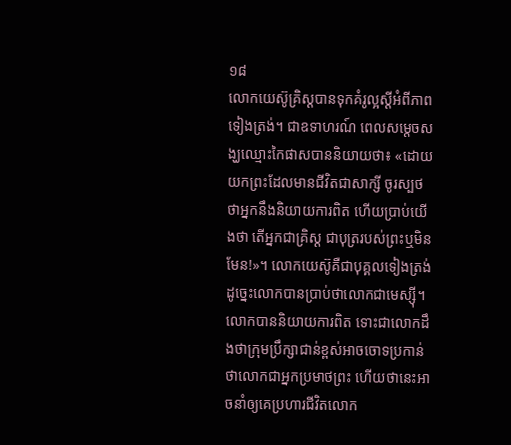១៨
លោកយេស៊ូគ្រិស្ដបានទុកគំរូល្អស្ដីអំពីភាពទៀងត្រង់។ ជាឧទាហរណ៍ ពេលសម្ដេចសង្ឃឈ្មោះកៃផាសបាននិយាយថា៖ «ដោយយកព្រះដែលមានជីវិតជាសាក្សី ចូរស្បថថាអ្នកនឹងនិយាយការពិត ហើយប្រាប់យើងថា តើអ្នកជាគ្រិស្ដ ជាបុត្ររបស់ព្រះឬមិនមែន!»។ លោកយេស៊ូគឺជាបុគ្គលទៀងត្រង់ ដូច្នេះលោកបានប្រាប់ថាលោកជាមេស្ស៊ី។ លោកបាននិយាយការពិត ទោះជាលោកដឹងថាក្រុមប្រឹក្សាជាន់ខ្ពស់អាចចោទប្រកាន់ថាលោកជាអ្នកប្រមាថព្រះ ហើយថានេះអាចនាំឲ្យគេប្រហារជីវិតលោក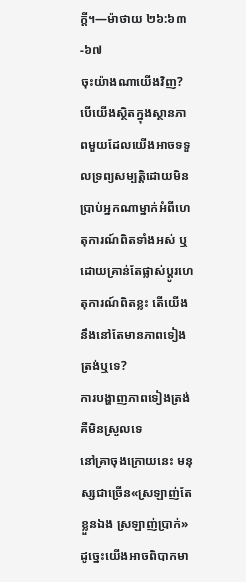ក្ដី។—ម៉ាថាយ ២៦:៦៣-៦៧
ចុះយ៉ាងណាយើងវិញ? បើយើងស្ថិតក្នុងស្ថានភាពមួយដែលយើងអាចទទួលទ្រព្យសម្បត្ដិដោយមិនប្រាប់អ្នកណាម្នាក់អំពីហេតុការណ៍ពិតទាំងអស់ ឬដោយគ្រាន់តែផ្លាស់ប្ដូរហេតុការណ៍ពិតខ្លះ តើយើងនឹងនៅតែមានភាពទៀងត្រង់ឬទេ?
ការបង្ហាញភាពទៀងត្រង់គឺមិនស្រួលទេ
នៅគ្រាចុងក្រោយនេះ មនុស្សជាច្រើន«ស្រឡាញ់តែខ្លួនឯង ស្រឡាញ់ប្រាក់» ដូច្នេះយើងអាចពិបាកមា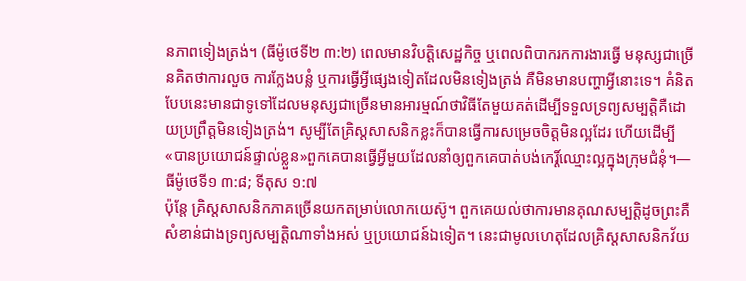នភាពទៀងត្រង់។ (ធីម៉ូថេទី២ ៣:២) ពេលមានវិបត្ដិសេដ្ឋកិច្ច ឬពេលពិបាករកការងារធ្វើ មនុស្សជាច្រើនគិតថាការលួច ការក្លែងបន្លំ ឬការធ្វើអ្វីផ្សេងទៀតដែលមិនទៀងត្រង់ គឺមិនមានបញ្ហាអ្វីនោះទេ។ គំនិតបែបនេះមានជាទូទៅដែលមនុស្សជាច្រើនមានអារម្មណ៍ថាវិធីតែមួយគត់ដើម្បីទទួលទ្រព្យសម្បត្ដិគឺដោយប្រព្រឹត្ដមិនទៀងត្រង់។ សូម្បីតែគ្រិស្ដសាសនិកខ្លះក៏បានធ្វើការសម្រេចចិត្ដមិនល្អដែរ ហើយដើម្បី«បានប្រយោជន៍ផ្ទាល់ខ្លួន»ពួកគេបានធ្វើអ្វីមួយដែលនាំឲ្យពួកគេបាត់បង់កេរ្ដិ៍ឈ្មោះល្អក្នុងក្រុមជំនុំ។—ធីម៉ូថេទី១ ៣:៨; ទីតុស ១:៧
ប៉ុន្ដែ គ្រិស្ដសាសនិកភាគច្រើនយកតម្រាប់លោកយេស៊ូ។ ពួកគេយល់ថាការមានគុណសម្បត្ដិដូចព្រះគឺសំខាន់ជាងទ្រព្យសម្បត្ដិណាទាំងអស់ ឬប្រយោជន៍ឯទៀត។ នេះជាមូលហេតុដែលគ្រិស្ដសាសនិកវ័យ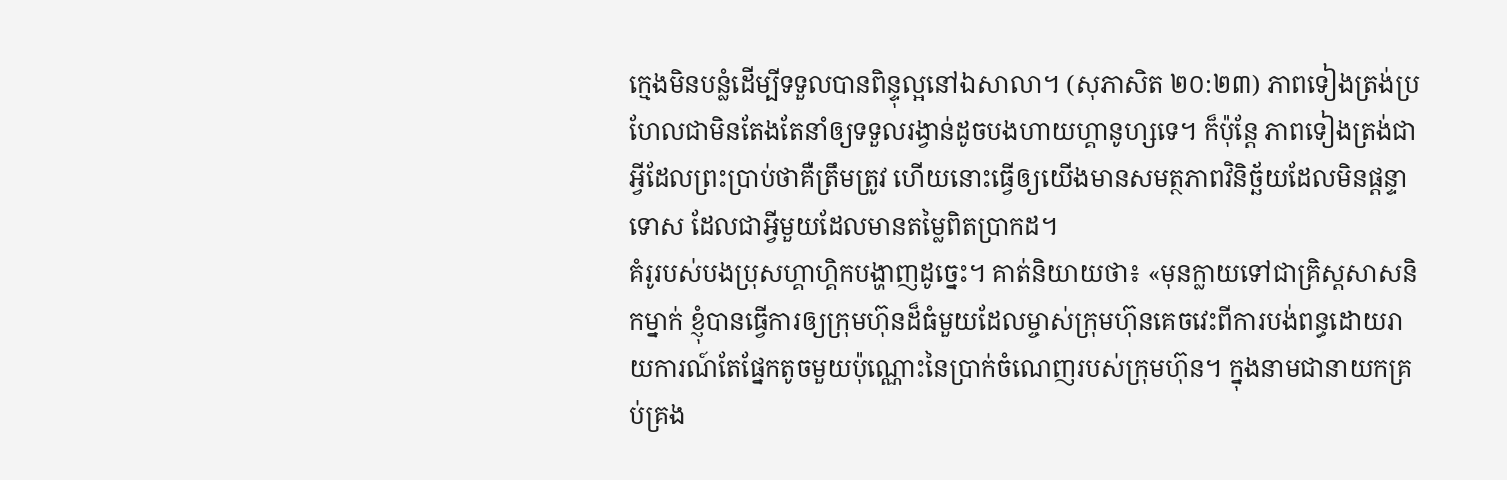ក្មេងមិនបន្លំដើម្បីទទួលបានពិន្ទុល្អនៅឯសាលា។ (សុភាសិត ២០:២៣) ភាពទៀងត្រង់ប្រហែលជាមិនតែងតែនាំឲ្យទទួលរង្វាន់ដូចបងហាយហ្គានូហ្សទេ។ ក៏ប៉ុន្ដែ ភាពទៀងត្រង់ជាអ្វីដែលព្រះប្រាប់ថាគឺត្រឹមត្រូវ ហើយនោះធ្វើឲ្យយើងមានសមត្ថភាពវិនិច្ឆ័យដែលមិនផ្ដន្ទាទោស ដែលជាអ្វីមួយដែលមានតម្លៃពិតប្រាកដ។
គំរូរបស់បងប្រុសហ្គាហ្គិកបង្ហាញដូច្នេះ។ គាត់និយាយថា៖ «មុនក្លាយទៅជាគ្រិស្ដសាសនិកម្នាក់ ខ្ញុំបានធ្វើការឲ្យក្រុមហ៊ុនដ៏ធំមួយដែលម្ចាស់ក្រុមហ៊ុនគេចវេះពីការបង់ពន្ធដោយរាយការណ៍តែផ្នែកតូចមួយប៉ុណ្ណោះនៃប្រាក់ចំណេញរបស់ក្រុមហ៊ុន។ ក្នុងនាមជានាយកគ្រប់គ្រង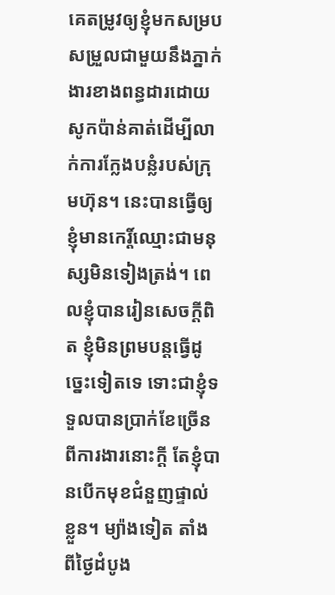គេតម្រូវឲ្យខ្ញុំមកសម្របសម្រួលជាមួយនឹងភ្នាក់ងារខាងពន្ធដារដោយសូកប៉ាន់គាត់ដើម្បីលាក់ការក្លែងបន្លំរបស់ក្រុមហ៊ុន។ នេះបានធ្វើឲ្យខ្ញុំមានកេរ្ដិ៍ឈ្មោះជាមនុស្សមិនទៀងត្រង់។ ពេលខ្ញុំបានរៀនសេចក្ដីពិត ខ្ញុំមិនព្រមបន្ដធ្វើដូច្នេះទៀតទេ ទោះជាខ្ញុំទទួលបានប្រាក់ខែច្រើនពីការងារនោះក្ដី តែខ្ញុំបានបើកមុខជំនួញផ្ទាល់ខ្លួន។ ម្យ៉ាងទៀត តាំងពីថ្ងៃដំបូង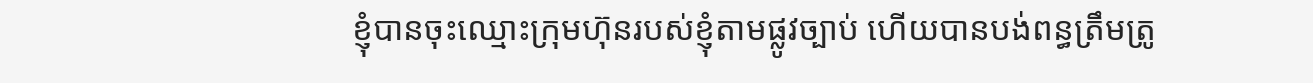ខ្ញុំបានចុះឈ្មោះក្រុមហ៊ុនរបស់ខ្ញុំតាមផ្លូវច្បាប់ ហើយបានបង់ពន្ធត្រឹមត្រូ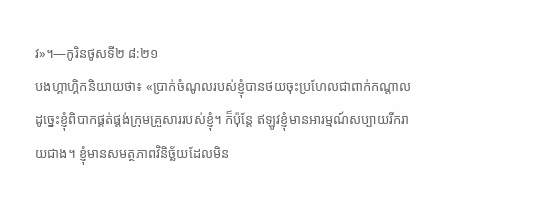វ»។—កូរិនថូសទី២ ៨:២១
បងហ្គាហ្គិកនិយាយថា៖ «ប្រាក់ចំណូលរបស់ខ្ញុំបានថយចុះប្រហែលជាពាក់កណ្ដាល ដូច្នេះខ្ញុំពិបាកផ្គត់ផ្គង់ក្រុមគ្រួសាររបស់ខ្ញុំ។ ក៏ប៉ុន្ដែ ឥឡូវខ្ញុំមានអារម្មណ៍សប្បាយរីករាយជាង។ ខ្ញុំមានសមត្ថភាពវិនិច្ឆ័យដែលមិន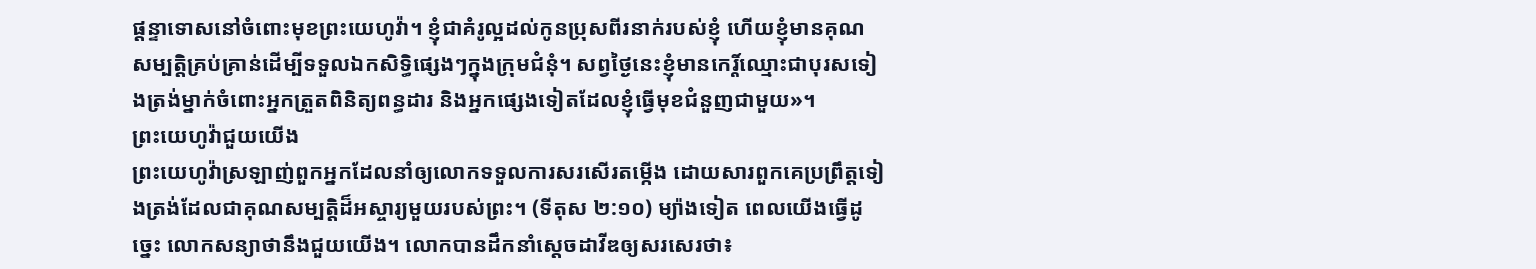ផ្ដន្ទាទោសនៅចំពោះមុខព្រះយេហូវ៉ា។ ខ្ញុំជាគំរូល្អដល់កូនប្រុសពីរនាក់របស់ខ្ញុំ ហើយខ្ញុំមានគុណសម្បត្ដិគ្រប់គ្រាន់ដើម្បីទទួលឯកសិទ្ធិផ្សេងៗក្នុងក្រុមជំនុំ។ សព្វថ្ងៃនេះខ្ញុំមានកេរ្ដិ៍ឈ្មោះជាបុរសទៀងត្រង់ម្នាក់ចំពោះអ្នកត្រួតពិនិត្យពន្ធដារ និងអ្នកផ្សេងទៀតដែលខ្ញុំធ្វើមុខជំនួញជាមួយ»។
ព្រះយេហូវ៉ាជួយយើង
ព្រះយេហូវ៉ាស្រឡាញ់ពួកអ្នកដែលនាំឲ្យលោកទទួលការសរសើរតម្កើង ដោយសារពួកគេប្រព្រឹត្ដទៀងត្រង់ដែលជាគុណសម្បត្ដិដ៏អស្ចារ្យមួយរបស់ព្រះ។ (ទីតុស ២:១០) ម្យ៉ាងទៀត ពេលយើងធ្វើដូច្នេះ លោកសន្យាថានឹងជួយយើង។ លោកបានដឹកនាំស្ដេចដាវីឌឲ្យសរសេរថា៖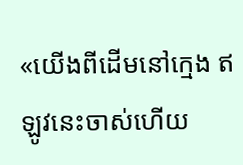«យើងពីដើមនៅក្មេង ឥឡូវនេះចាស់ហើយ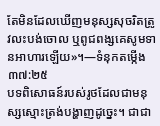តែមិនដែលឃើញមនុស្សសុចរិតត្រូវលះបង់ចោល ឬពូជពង្សគេសូមទានអាហារឡើយ»។—ទំនុកតម្កើង ៣៧:២៥
បទពិសោធន៍របស់រូថដែលជាមនុស្សស្មោះត្រង់បង្ហាញដូច្នេះ។ ជាជា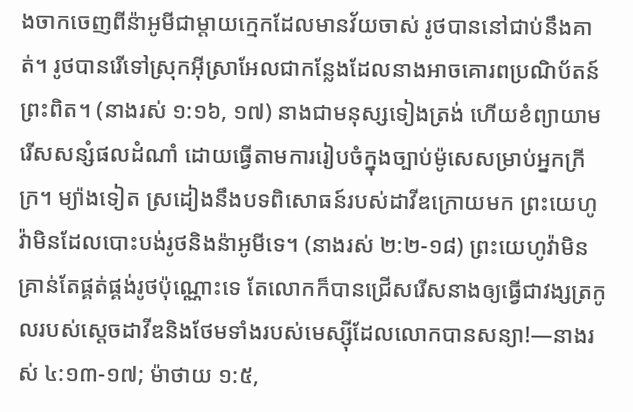ងចាកចេញពីន៉ាអូមីជាម្ដាយក្មេកដែលមានវ័យចាស់ រូថបាននៅជាប់នឹងគាត់។ រូថបានរើទៅស្រុកអ៊ីស្រាអែលជាកន្លែងដែលនាងអាចគោរពប្រណិប័តន៍ព្រះពិត។ (នាងរស់ ១:១៦, ១៧) នាងជាមនុស្សទៀងត្រង់ ហើយខំព្យាយាមរើសសន្សំផលដំណាំ ដោយធ្វើតាមការរៀបចំក្នុងច្បាប់ម៉ូសេសម្រាប់អ្នកក្រីក្រ។ ម្យ៉ាងទៀត ស្រដៀងនឹងបទពិសោធន៍របស់ដាវីឌក្រោយមក ព្រះយេហូវ៉ាមិនដែលបោះបង់រូថនិងន៉ាអូមីទេ។ (នាងរស់ ២:២-១៨) ព្រះយេហូវ៉ាមិនគ្រាន់តែផ្គត់ផ្គង់រូថប៉ុណ្ណោះទេ តែលោកក៏បានជ្រើសរើសនាងឲ្យធ្វើជាវង្សត្រកូលរបស់ស្ដេចដាវីឌនិងថែមទាំងរបស់មេស្ស៊ីដែលលោកបានសន្យា!—នាងរស់ ៤:១៣-១៧; ម៉ាថាយ ១:៥,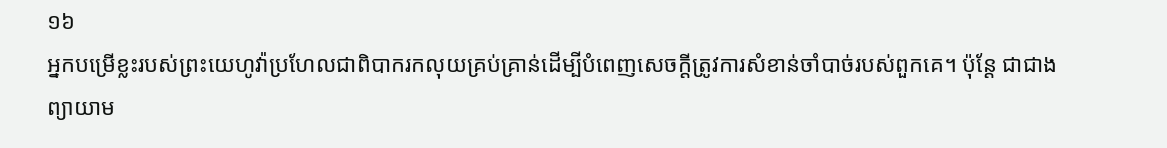១៦
អ្នកបម្រើខ្លះរបស់ព្រះយេហូវ៉ាប្រហែលជាពិបាករកលុយគ្រប់គ្រាន់ដើម្បីបំពេញសេចក្ដីត្រូវការសំខាន់ចាំបាច់របស់ពួកគេ។ ប៉ុន្ដែ ជាជាងព្យាយាម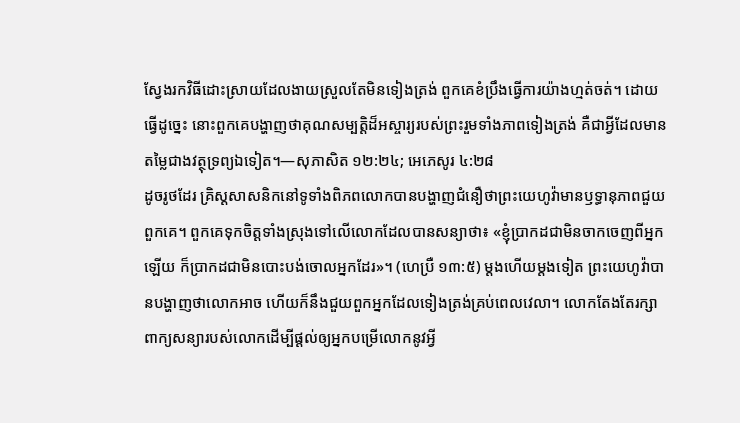ស្វែងរកវិធីដោះស្រាយដែលងាយស្រួលតែមិនទៀងត្រង់ ពួកគេខំប្រឹងធ្វើការយ៉ាងហ្មត់ចត់។ ដោយធ្វើដូច្នេះ នោះពួកគេបង្ហាញថាគុណសម្បត្ដិដ៏អស្ចារ្យរបស់ព្រះរួមទាំងភាពទៀងត្រង់ គឺជាអ្វីដែលមានតម្លៃជាងវត្ថុទ្រព្យឯទៀត។—សុភាសិត ១២:២៤; អេភេសូរ ៤:២៨
ដូចរូថដែរ គ្រិស្ដសាសនិកនៅទូទាំងពិភពលោកបានបង្ហាញជំនឿថាព្រះយេហូវ៉ាមានឫទ្ធានុភាពជួយពួកគេ។ ពួកគេទុកចិត្ដទាំងស្រុងទៅលើលោកដែលបានសន្យាថា៖ «ខ្ញុំប្រាកដជាមិនចាកចេញពីអ្នកឡើយ ក៏ប្រាកដជាមិនបោះបង់ចោលអ្នកដែរ»។ (ហេប្រឺ ១៣:៥) ម្ដងហើយម្ដងទៀត ព្រះយេហូវ៉ាបានបង្ហាញថាលោកអាច ហើយក៏នឹងជួយពួកអ្នកដែលទៀងត្រង់គ្រប់ពេលវេលា។ លោកតែងតែរក្សាពាក្យសន្យារបស់លោកដើម្បីផ្ដល់ឲ្យអ្នកបម្រើលោកនូវអ្វី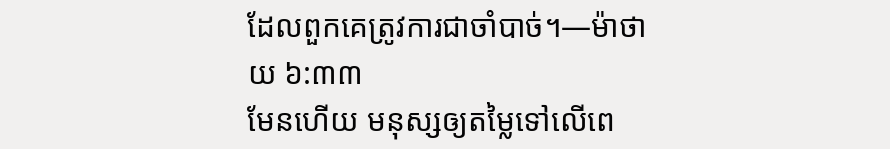ដែលពួកគេត្រូវការជាចាំបាច់។—ម៉ាថាយ ៦:៣៣
មែនហើយ មនុស្សឲ្យតម្លៃទៅលើពេ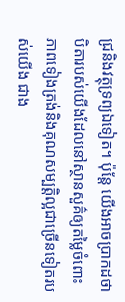ជ្រនិងវត្ថុទ្រព្យឯទៀត។ ប៉ុន្ដែ យើងអាចប្រាកដថាបិតារបស់យើងដែលនៅស្ថានសួគ៌ឲ្យតម្លៃចំពោះភាពទៀងត្រង់និងគុណសម្បត្ដិល្អជាច្រើនទៀតរបស់យើង ជាង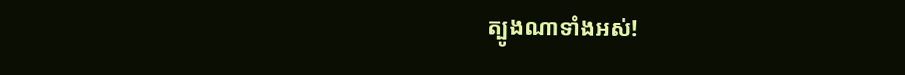ត្បូងណាទាំងអស់!